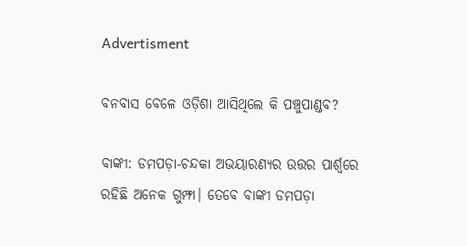Advertisment

ବନବାସ ବେଳେ ଓଡ଼ିଶା ଆସିଥିଲେ କି ପଞ୍ଚୁପାଣ୍ଡବ?

ବାଙ୍କୀ: ଡମପଡ଼ା-ଚନ୍ଦକା ଅଭୟାରଣ୍ୟର ଉତ୍ତର ପାର୍ଶ୍ୱରେ ରହିଛି ଅନେକ ଗୁମ୍ଫା। ତେବେ ବାଙ୍କୀ ଡମପଡ଼ା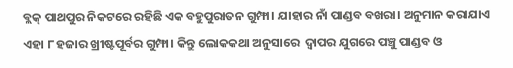ବ୍ଲକ୍ ପାଥପୁର ନିକଟରେ ରହିଛି ଏକ ବହୁପୁରାତନ ଗୁମ୍ଫା। ଯାହାର ନାଁ ପାଣ୍ଡବ ବଖରା। ଅନୁମାନ କରାଯାଏ ଏହା ୮ ହଜାର ଖ୍ରୀଷ୍ଟପୂର୍ବର ଗୁମ୍ଫା। କିନ୍ତୁ ଲୋକକଥା ଅନୁସାରେ  ଦ୍ୱାପର ଯୁଗରେ ପଞ୍ଚୁ ପାଣ୍ଡବ ଓ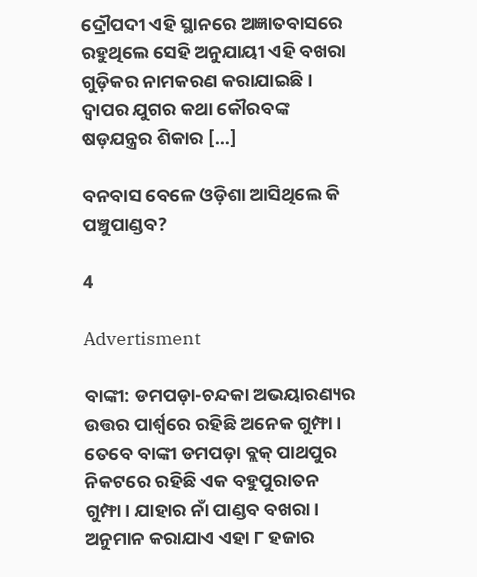ଦ୍ରୌପଦୀ ଏହି ସ୍ଥାନରେ ଅଜ୍ଞାତବାସରେ ରହୁଥିଲେ ସେହି ଅନୁଯାୟୀ ଏହି ବଖରା ଗୁଡ଼ିକର ନାମକରଣ କରାଯାଇଛି। ଦ୍ୱାପର ଯୁଗର କଥା କୌରବଙ୍କ ଷଡ଼ଯନ୍ତ୍ରର ଶିକାର […]

ବନବାସ ବେଳେ ଓଡ଼ିଶା ଆସିଥିଲେ କି ପଞ୍ଚୁପାଣ୍ଡବ?

4

Advertisment

ବାଙ୍କୀ: ଡମପଡ଼ା-ଚନ୍ଦକା ଅଭୟାରଣ୍ୟର ଉତ୍ତର ପାର୍ଶ୍ୱରେ ରହିଛି ଅନେକ ଗୁମ୍ଫା। ତେବେ ବାଙ୍କୀ ଡମପଡ଼ା ବ୍ଲକ୍ ପାଥପୁର ନିକଟରେ ରହିଛି ଏକ ବହୁପୁରାତନ ଗୁମ୍ଫା। ଯାହାର ନାଁ ପାଣ୍ଡବ ବଖରା। ଅନୁମାନ କରାଯାଏ ଏହା ୮ ହଜାର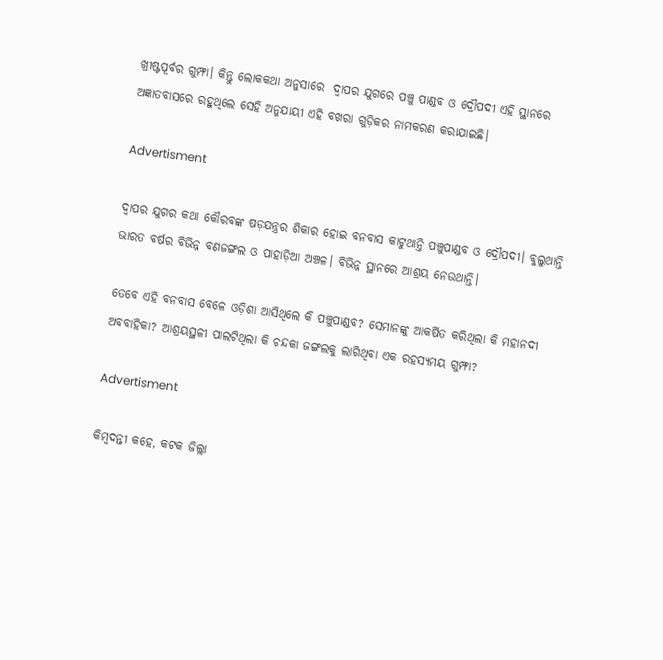ଖ୍ରୀଷ୍ଟପୂର୍ବର ଗୁମ୍ଫା। କିନ୍ତୁ ଲୋକକଥା ଅନୁସାରେ  ଦ୍ୱାପର ଯୁଗରେ ପଞ୍ଚୁ ପାଣ୍ଡବ ଓ ଦ୍ରୌପଦୀ ଏହି ସ୍ଥାନରେ ଅଜ୍ଞାତବାସରେ ରହୁଥିଲେ ସେହି ଅନୁଯାୟୀ ଏହି ବଖରା ଗୁଡ଼ିକର ନାମକରଣ କରାଯାଇଛି।

Advertisment

ଦ୍ୱାପର ଯୁଗର କଥା କୌରବଙ୍କ ଷଡ଼ଯନ୍ତ୍ରର ଶିକାର ହୋଇ ବନବାସ କାଟୁଥାନ୍ତି ପଞ୍ଚୁପାଣ୍ଡବ ଓ ଦ୍ରୌପଦୀ। ବୁଲୁଥାନ୍ତି ଭାରତ ବର୍ଷର ବିଭିନ୍ନ ବଣଜଙ୍ଗଲ ଓ ପାହାଡ଼ିଆ ଅଞ୍ଚଳ। ବିଭିନ୍ନ ସ୍ଥାନରେ ଆଶ୍ରୟ ନେଉଥାନ୍ତି।

ତେବେ ଏହି ବନବାସ ବେଳେ ଓଡ଼ିଶା ଆସିଥିଲେ କି ପଞ୍ଚୁପାଣ୍ଡବ? ସେମାନଙ୍କୁ ଆକର୍ଷିତ କରିଥିଲା କି ମହାନଦୀ ଅବବାହିକା? ଆଶ୍ରୟସ୍ଥଳୀ ପାଲଟିଥିଲା କି ଚନ୍ଦକା ଜଙ୍ଗଲକୁ ଲାଗିଥିବା ଏକ ରହସ୍ୟମୟ ଗୁମ୍ଫା?

Advertisment

କିମ୍ବଦନ୍ତୀ କହେ, କଟକ ଜିଲ୍ଲା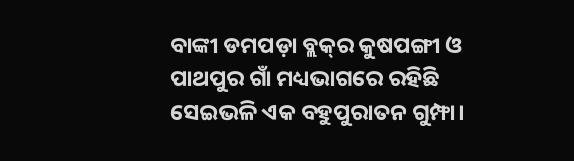ବାଙ୍କୀ ଡମପଡ଼ା ବ୍ଲକ୍‌ର କୁଷପଙ୍ଗୀ ଓ ପାଥପୁର ଗାଁ ମଧ୍ୟଭାଗରେ ରହିଛି ସେଇଭଳି ଏକ ବହୁପୁରାତନ ଗୁମ୍ଫା।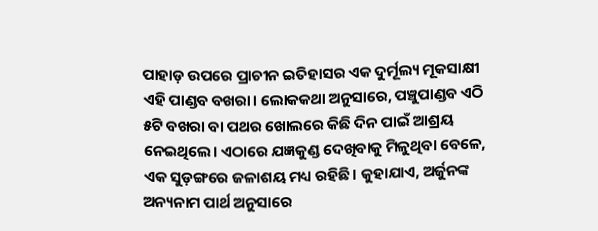ପାହାଡ଼ ଉପରେ ପ୍ରାଚୀନ ଇତିହାସର ଏକ ଦୁର୍ମୂଲ୍ୟ ମୂକସାକ୍ଷୀ ଏହି ପାଣ୍ଡବ ବଖରା। ଲୋକକଥା ଅନୁସାରେ, ପଞ୍ଚୁପାଣ୍ଡବ ଏଠି ୫ଟି ବଖରା ବା ପଥର ଖୋଲରେ କିଛି ଦିନ ପାଇଁ ଆଶ୍ରୟ ନେଇଥିଲେ। ଏଠାରେ ଯଜ୍ଞକୁଣ୍ଡ ଦେଖିବାକୁ ମିଳୁଥିବା ବେଳେ, ଏକ ସୁଡ଼ଙ୍ଗରେ ଜଳାଶୟ ମଧ୍ୟ ରହିଛି। କୁହାଯାଏ, ଅର୍ଜୁନଙ୍କ ଅନ୍ୟନାମ ପାର୍ଥ ଅନୁସାରେ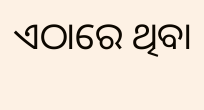ଏଠାରେ ଥିବା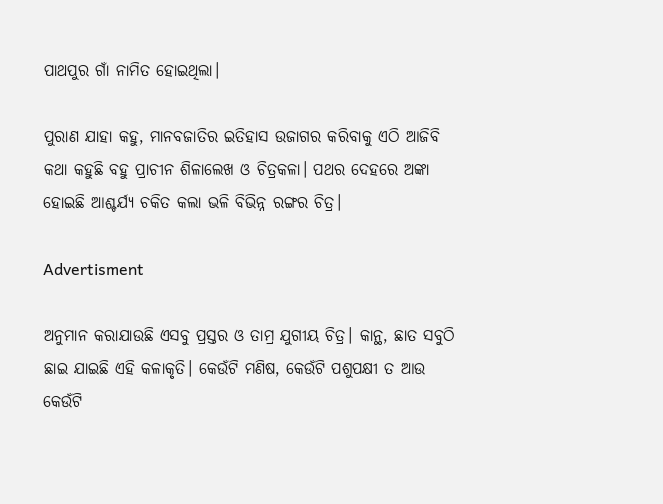ପାଥପୁର ଗାଁ ନାମିତ ହୋଇଥିଲା।

ପୁରାଣ ଯାହା କହୁ, ମାନବଜାତିର ଇତିହାସ ଉଜାଗର କରିବାକୁ ଏଠି ଆଜିବି କଥା କହୁଛି ବହୁ ପ୍ରାଚୀନ ଶିଳାଲେଖ ଓ ଚିତ୍ରକଳା। ପଥର ଦେହରେ ଅଙ୍କା ହୋଇଛି ଆଶ୍ଚର୍ଯ୍ୟ ଚକିତ କଲା ଭଳି ବିଭିନ୍ନ ରଙ୍ଗର ଚିତ୍ର।

Advertisment

ଅନୁମାନ କରାଯାଉଛି ଏସବୁ ପ୍ରସ୍ତର ଓ ତାମ୍ର ଯୁଗୀୟ ଚିତ୍ର। କାନ୍ଥ, ଛାତ ସବୁଠି ଛାଇ ଯାଇଛି ଏହି କଳାକୃତି। କେଉଁଟି ମଣିଷ, କେଉଁଟି ପଶୁପକ୍ଷୀ ତ ଆଉ କେଉଁଟି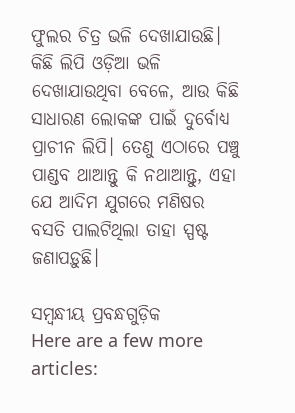ଫୁଲର ଚିତ୍ର ଭଳି ଦେଖାଯାଉଛି। କିଛି ଲିପି ଓଡ଼ିଆ ଭଳି ଦେଖାଯାଉଥିବା ବେଳେ, ଆଉ କିଛି ସାଧାରଣ ଲୋକଙ୍କ ପାଇଁ ଦୁର୍ବୋଧ୍ୟ ପ୍ରାଚୀନ ଲିପି। ତେଣୁ ଏଠାରେ ପଞ୍ଚୁ ପାଣ୍ଡବ ଥାଆନ୍ତୁ କି ନଥାଆନ୍ତୁ, ଏହା ଯେ ଆଦିମ ଯୁଗରେ ମଣିଷର ବସତି ପାଲଟିଥିଲା ତାହା ସ୍ପଷ୍ଟ ଜଣାପଡ଼ୁଛି।

ସମ୍ବନ୍ଧୀୟ ପ୍ରବନ୍ଧଗୁଡ଼ିକ
Here are a few more articles: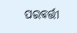ପରବର୍ତ୍ତୀ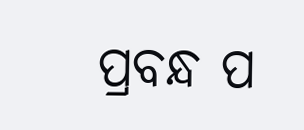ପ୍ରବନ୍ଧ ପ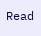Read